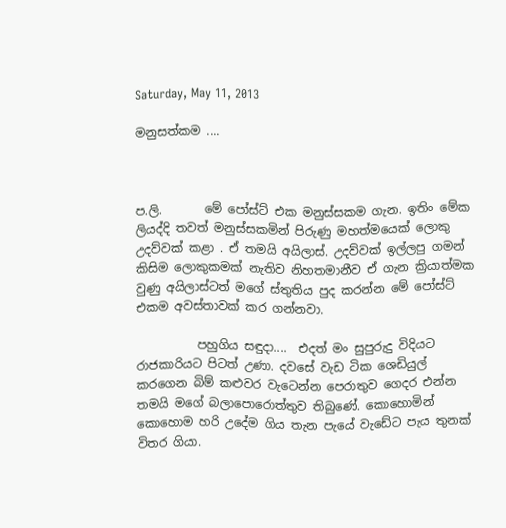Saturday, May 11, 2013

මනුසත්කම ....



ප.ලි.       මේ පෝස්ට් එක මනුස්සකම ගැන. ඉතිං මේක ලියද්දි තවත් මනුස්සකමින් පිරුණු මහත්මයෙක් ලොකු උදව්වක් කළා . ඒ තමයි අයිලාස්. උදව්වක් ඉල්ලපු ගමන් කිසිම ලොකුකමක් නැතිව නිහතමානීව ඒ ගැන ක්‍රියාත්මක වුණු අයිලාස්ටත් මගේ ස්තුතිය පුද කරන්න මේ පෝස්ට් එකම අවස්තාවක් කර ගන්නවා.

          පහුගිය සඳුදා....  එදත් මං සුපුරුදු විදියට රාජකාරියට පිටත් උණා. දවසේ වැඩ ටික ශෙඩියුල් කරගෙන බිම් කළුවර වැටෙන්න පෙරාතුව ගෙදර එන්න තමයි මගේ බලාපොරොත්තුව තිබුණේ. කොහොමින් කොහොම හරි උදේම ගිය තැන පැයේ වැඩේට පැය තුනක් විතර ගියා.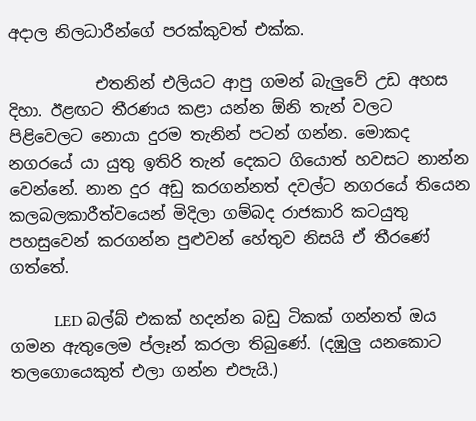අදාල නිලධාරීන්ගේ පරක්කුවත් එක්ක.

           එතනින් එලියට ආපු ගමන් බැලුවේ උඩ අහස දිහා. ඊළඟට තීරණය කළා යන්න ඕනි තැන් වලට පිළිවෙලට නොයා දුරම තැනින් පටන් ගන්න. මොකද නගරයේ යා යුතු ඉතිරි තැන් දෙකට ගියොත් හවසට නාන්න වෙන්නේ. නාන දුර අඩු කරගන්නත් දවල්ට නගරයේ තියෙන කලබලකාරීත්වයෙන් මිදිලා ගම්බද රාජකාරි කටයුතු පහසුවෙන් කරගන්න පුළුවන් හේතුව නිසයි ඒ තීරණේ ගත්තේ.

           LED බල්බ් එකක් හදන්න බඩු ටිකක් ගන්නත් ඔය ගමන ඇතුලෙම ප්ලෑන් කරලා තිබුණේ. (දඹුලු යනකොට තලගොයෙකුත් එලා ගන්න එපැයි.)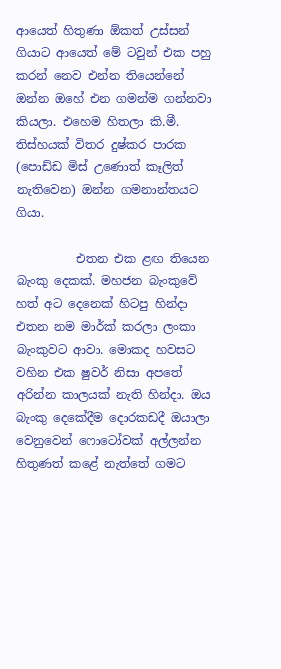ආයෙත් හිතුණා ඕකත් උස්සන් ගියාට ආයෙත් මේ ටවුන් එක පහු කරන් නෙව එන්න තියෙන්නේ ඔන්න ඔහේ එන ගමන්ම ගන්නවා කියලා. එහෙම හිතලා කි.මී. තිස්හයක් විතර දුෂ්කර පාරක  (පොඩ්ඩ මිස් උණොත් කෑලිත් නැතිවෙන) ඔන්න ගමනාන්තයට ගියා.

          එතන එක ළඟ තියෙන බැංකු දෙකක්. මහජන බැංකුවේ හත් අට දෙනෙක් හිටපු හින්දා එතන නම මාර්ක් කරලා ලංකා බැංකුවට ආවා. මොකද හවසට වහින එක ෂුවර් නිසා අපතේ අරින්න කාලයක් නැති හින්දා. ඔය බැංකු දෙකේදීම දොරකඩදී ඔයාලා වෙනුවෙන් ෆොටෝවක් අල්ලන්න හිතුණත් කළේ නැත්තේ ගමට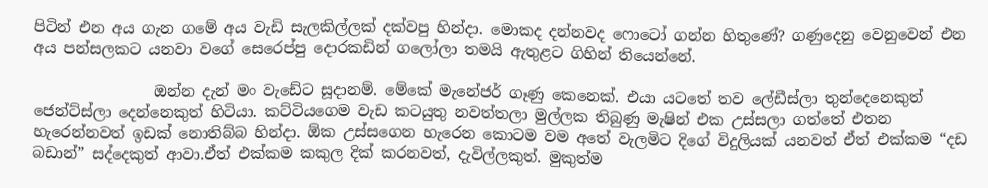පිටින් එන අය ගැන ගමේ අය වැඩි සැලකිල්ලක් දක්වපු හින්දා. මොකද දන්නවද ෆොටෝ ගන්න හිතුණේ? ගණුදෙනු වෙනුවෙන් එන අය පන්සලකට යනවා වගේ සෙරෙප්පු දොරකඩින් ගලෝලා තමයි ඇතුළට ගිහින් තියෙන්නේ.

                ඔන්න දැන් මං වැඩේට සූදානම්. මේකේ මැනේජර් ගෑණු කෙනෙක්. එයා යටතේ තව ලේඩීස්ලා තුන්දෙනෙකුත් ජෙන්ට්ස්ලා දෙන්නෙකුත් හිටියා. කට්ටියගෙම වැඩ කටයුතු නවත්තලා මුල්ලක තිබුණු මැෂින් එක උස්සලා ගත්තේ එතන හැරෙන්නවත් ඉඩක් නොතිබ්බ හින්දා. ඕක උස්සගෙන හැරෙන කොටම වම අතේ වැලමිට දිගේ විදුලියක් යනවත් ඒත් එක්කම “දඩ බඩාන්” සද්දෙකුත් ආවා.ඒත් එක්කම කකුල දික් කරනවත්, දැවිල්ලකුත්. මුකුත්ම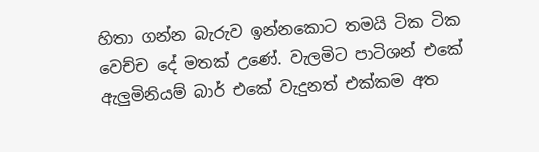හිතා ගන්න බැරුව ඉන්නකොට තමයි ටික ටික වෙච්ච දේ මතක් උණේ. වැලමිට පාටිශන් එකේ ඇලුමිනියම් බාර් එකේ වැදුනත් එක්කම අත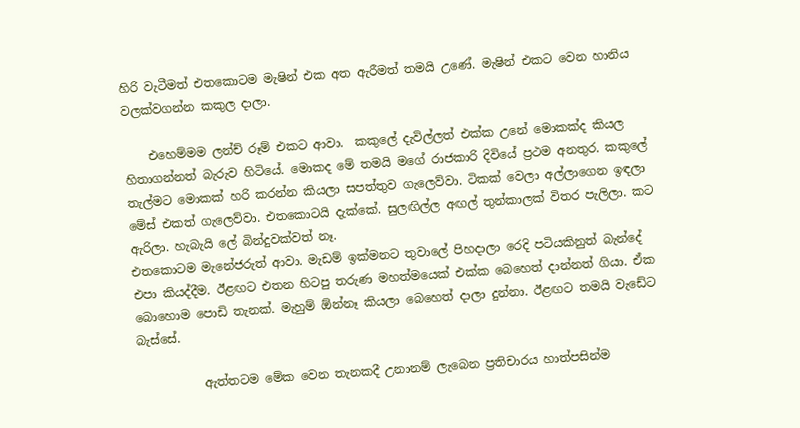හිරි වැටීමත් එතකොටම මැෂින් එක අත ඇරීමත් තමයි උණේ. මැෂින් එකට වෙන හානිය වලක්වගන්න කකුල දාලා.

    එහෙම්මම ලන්ච් රූම් එකට ආවා.  කකුලේ දැවිල්ලත් එක්ක උනේ මොකක්ද කියල හිතාගන්නත් බැරුව හිටියේ. මොකද මේ තමයි මගේ රාජකාරි දිවියේ ප්‍රථම අනතුර. කකුලේ තැල්මට මොකක් හරි කරන්න කියලා සපත්තුව ගැලෙව්වා. ටිකක් වෙලා අල්ලාගෙන ඉඳලා මේස් එකත් ගැලෙව්වා. එතකොටයි දැක්කේ. සුලඟිල්ල අඟල් තුන්කාලක් විතර පැලිලා. කට ඇරිලා. හැබැයි ලේ බින්දුවක්වත් නෑ.
එතකොටම මැනේජරුත් ආවා. මැඩම් ඉක්මනට තුවාලේ පිහදාලා රෙදි පටියකිනුත් බැන්දේ එපා කියද්දීම. ඊළඟට එතන හිටපු තරුණ මහත්මයෙක් එක්ක බෙහෙත් දාන්නත් ගියා. ඒක බොහොම පොඩි තැනක්. මැහුම් ඕන්නෑ කියලා බෙහෙත් දාලා දුන්නා. ඊළඟට තමයි වැඩේට බැස්සේ.

           ඇත්තටම මේක වෙන තැනකදී උනානම් ලැබෙන ප්‍රතිචාරය හාත්පසින්ම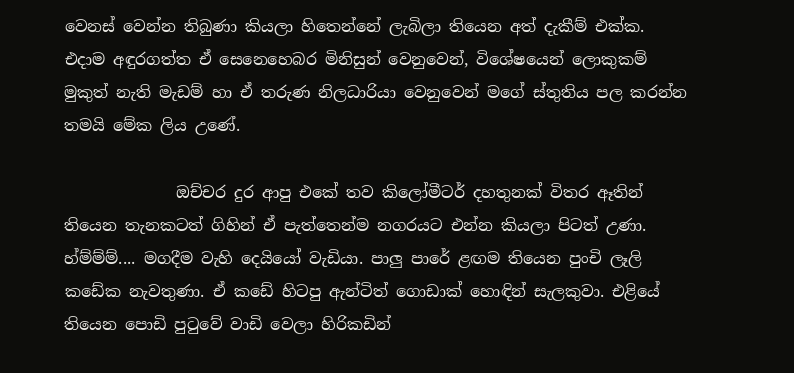වෙනස් වෙන්න තිබුණා කියලා හිතෙන්නේ ලැබිලා තියෙන අත් දැකීම් එක්ක.  එදාම අඳුරගත්ත ඒ සෙනෙහෙබර මිනිසුන් වෙනුවෙන්, විශේෂයෙන් ලොකුකම් මුකුත් නැති මැඩම් හා ඒ තරුණ නිලධාරියා වෙනුවෙන් මගේ ස්තුතිය පල කරන්න තමයි මේක ලිය උණේ.

              ඔච්චර දුර ආපු එකේ තව කිලෝමීටර් දහතුනක් විතර ඈතින් තියෙන තැනකටත් ගිහින් ඒ පැත්තෙන්ම නගරයට එන්න කියලා පිටත් උණා. හ්ම්ම්ම්.... මගදීම වැහි දෙයියෝ වැඩියා. පාලු පාරේ ළඟම තියෙන පුංචි ලෑලි කඩේක නැවතුණා. ඒ කඩේ හිටපු ඇන්ටිත් ගොඩාක් හොඳින් සැලකුවා. එළියේ තියෙන පොඩි පුටුවේ වාඩි වෙලා හිරිකඩින්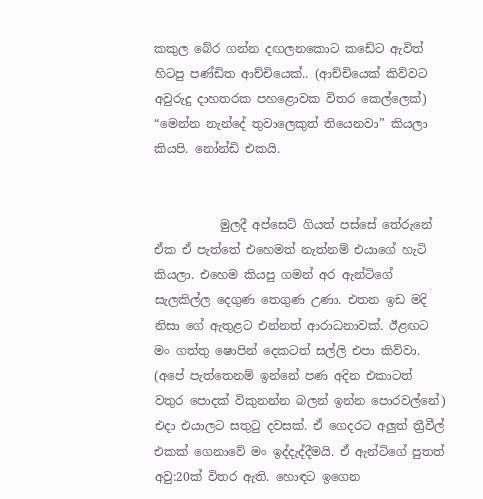කකුල බේර ගන්න දඟලනකොට කඩේට ඇවිත් හිටපු පණ්ඩිත ආච්චියෙක්.. (ආච්චියෙක් කිව්වට අවුරුදු දාහතරක පහළොවක විතර කෙල්ලෙක්) “මෙන්න නැන්දේ තුවාලෙකුත් තියෙනවා” කියලා කියපි. නෝන්ඩි එකයි.


           මුලදී අප්සෙට් ගියත් පස්සේ තේරුනේ ඒක ඒ පැත්තේ එහෙමත් නැත්නම් එයාගේ හැටි කියලා. එහෙම කියපු ගමන් අර ඇන්ටිගේ සැලකිල්ල දෙගුණ තෙගුණ උණා. එතන ඉඩ මදි නිසා ගේ ඇතුළට එන්නත් ආරාධනාවක්. ඊළඟට මං ගත්තු ෂොපින් දෙකටත් සල්ලි එපා කිව්වා. (අපේ පැත්තෙනම් ඉන්නේ පණ අදින එකාටත් වතුර පොදක් විකුනන්න බලන් ඉන්න පොරවල්නේ) එදා එයාලට සතුටු දවසක්. ඒ ගෙදරට අලුත් ත්‍රීවීල් එකක් ගෙනාවේ මං ඉද්දැද්දීමයි. ඒ ඇන්ටිගේ පුතත් අවු:20ක් විතර ඇති. හොඳට ඉගෙන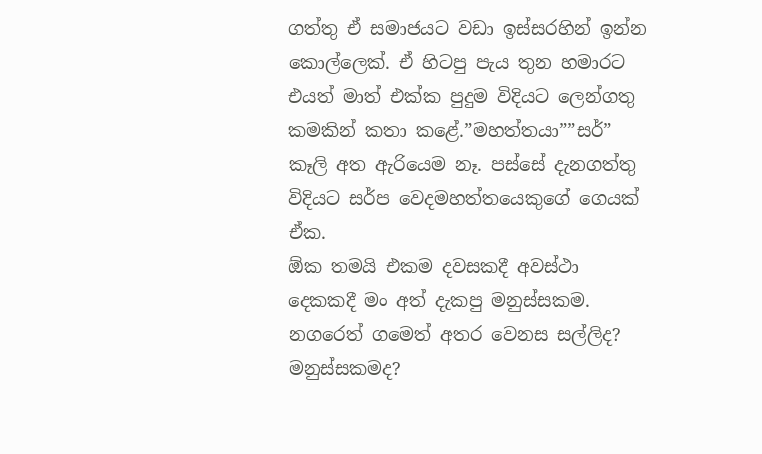ගත්තු ඒ සමාජයට වඩා ඉස්සරහින් ඉන්න කොල්ලෙක්. ඒ හිටපු පැය තුන හමාරට එයත් මාත් එක්ක පුදුම විදියට ලෙන්ගතු කමකින් කතා කළේ.”මහත්තයා””සර්” කෑලි අත ඇරියෙම නෑ. පස්සේ දැනගත්තු විදියට සර්ප වෙදමහත්තයෙකුගේ ගෙයක් ඒක.
ඕක තමයි එකම දවසකදී අවස්ථා දෙකකදී මං අත් දැකපු මනුස්සකම. නගරෙත් ගමෙත් අතර වෙනස සල්ලිද? මනුස්සකමද?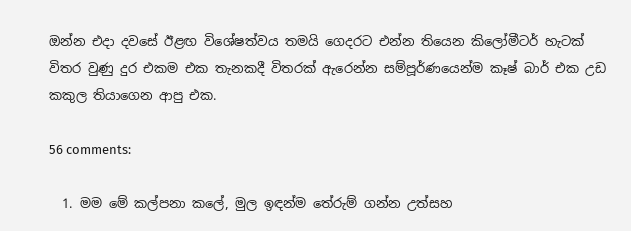ඔන්න එදා දවසේ ඊළඟ විශේෂත්වය තමයි ගෙදරට එන්න තියෙන කිලෝමීටර් හැටක් විතර වුණු දුර එකම එක තැනකදී විතරක් ඇරෙන්න සම්පූර්ණයෙන්ම කෑෂ් බාර් එක උඩ කකුල තියාගෙන ආපු එක.

56 comments:

  1. මම මේ කල්පනා කලේ, මුල ඉඳන්ම තේරුම් ගන්න උත්සහ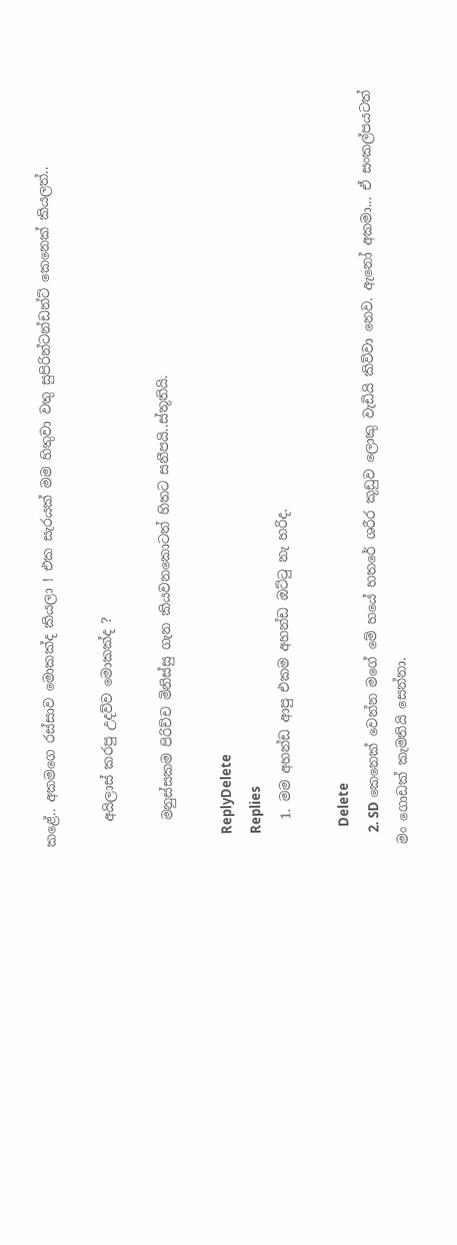කළේ.. අකමගෙ රස්සාව මොකක්ද කියලා ! එක සැරයක් මම හිතුවා වතු සුපිරින්ටන්ඩන්ට් කෙනෙක් කියලත්..

    අයිලාස් කරපු උදව්ව මොකක්ද ?

    මනුස්සකම පිරිච්ච මිනිස්සු ගැන කියවනකොටත් හිතට සනීපයි..ස්තූතියි.

    ReplyDelete
    Replies
    1. මම අහන්ඩ ආපු එකම අහන්ඩ ඔට්ටු නැ හරිද.

      Delete
    2. SD කෙනෙක් වෙන්න මගේ මේ හයේ හතරේ ශරීර කූඩුව ලොකු වැඩියි කිව්වා නෙව. ඇනෝ අකමා... ඒ සංකල්පයටත් මං ගොඩක් කැමතියි සෙන්නා.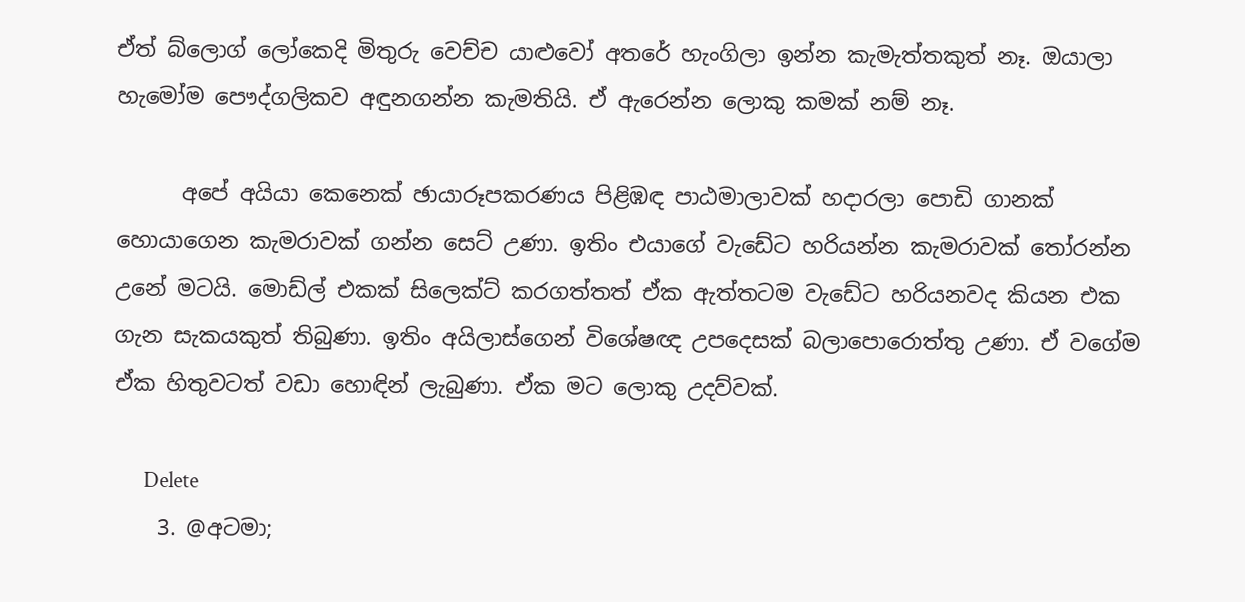ඒත් බ්ලොග් ලෝකෙදි මිතුරු වෙච්ච යාළුවෝ අතරේ හැංගිලා ඉන්න කැමැත්තකුත් නෑ. ඔයාලා හැමෝම පෞද්ගලිකව අඳුනගන්න කැමතියි. ඒ ඇරෙන්න ලොකු කමක් නම් නෑ.

      අපේ අයියා කෙනෙක් ඡායාරූපකරණය පිළිඹඳ පාඨමාලාවක් හදාරලා පොඩි ගානක් හොයාගෙන කැමරාවක් ගන්න සෙට් උණා. ඉතිං එයාගේ වැඩේට හරියන්න කැමරාවක් තෝරන්න උනේ මටයි. මොඩ්ල් එකක් සිලෙක්ට් කරගත්තත් ඒක ඇත්තටම වැඩේට හරියනවද කියන එක ගැන සැකයකුත් තිබුණා. ඉතිං අයිලාස්ගෙන් විශේෂඥ උපදෙසක් බලාපොරොත්තු උණා. ඒ වගේම ඒක හිතුවටත් වඩා හොඳින් ලැබුණා. ඒක මට ලොකු උදව්වක්.

      Delete
    3. @අටමා;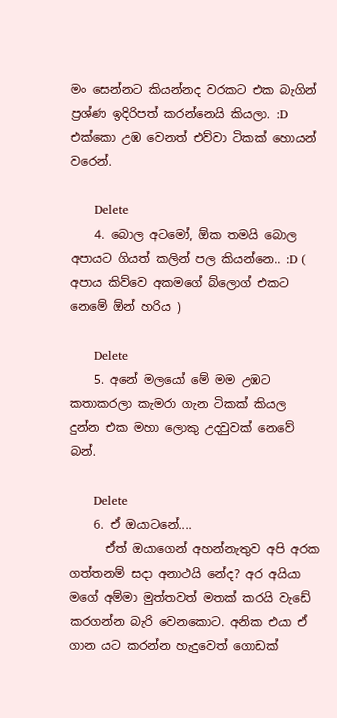මං සෙන්නට කියන්නද වරකට එක බැගින් ප්‍රශ්ණ ඉදිරිපත් කරන්නෙයි කියලා. :D එක්කො උඹ වෙනත් එව්වා ටිකක් හොයන් වරෙන්.

      Delete
    4. බොල අටමෝ, ඕක තමයි බොල අපායට ගියත් කලින් පල කියන්නෙ.. :D ( අපාය කිව්වෙ අකමගේ බ්ලොග් එකට නෙමේ ඕන් හරිය )

      Delete
    5. අනේ මලයෝ මේ මම උඹට කතාකරලා කැමරා ගැන ටිකක් කියල දුන්න එක මහා ලොකු උදවුවක් නෙවේ බන්.

      Delete
    6. ඒ ඔයාටනේ....
      ඒත් ඔයාගෙන් අහන්නැතුව අපි අරක ගත්තනම් සදා අනාථයි නේද? අර අයියා මගේ අම්මා මුත්තවත් මතක් කරයි වැඩේ කරගන්න බැරි වෙනකොට. අනික එයා ඒ ගාන යට කරන්න හැදුවෙත් ගොඩක්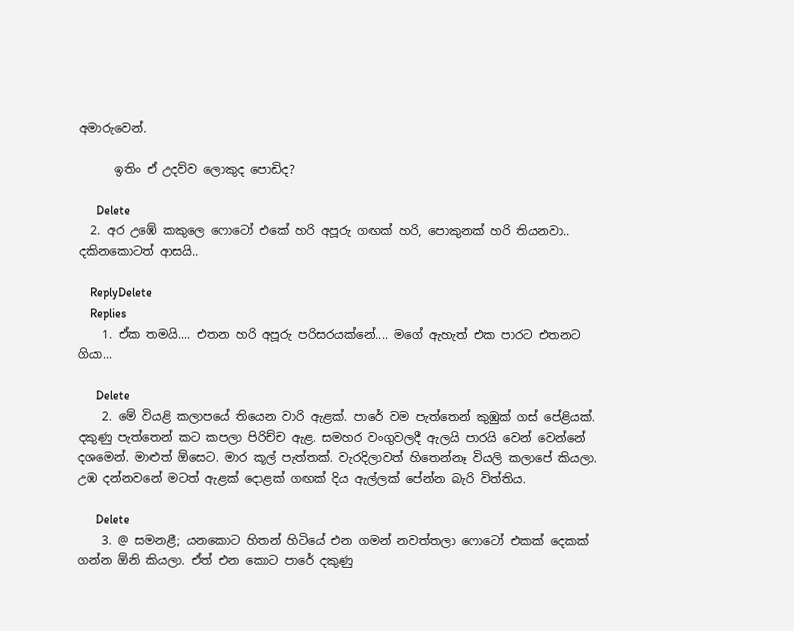අමාරුවෙන්.

      ඉතිං ඒ උදව්ව ලොකුද පොඩිද?

      Delete
  2. අර උඹේ කකුලෙ ෆොටෝ එකේ හරි අපූරු ගඟක් හරි, පොකුනක් හරි තියනවා.. දකිනකොටත් ආසයි..

    ReplyDelete
    Replies
    1. ඒක තමයි.... එතන හරි අපූරු පරිසරයක්නේ.... මගේ ඇහැත් එක පාරට එතනට ගියා...

      Delete
    2. මේ වියළි කලාපයේ තියෙන වාරි ඇළක්. පාරේ වම පැත්තෙන් කුඹුක් ගස් පේළියක්. දකුණු පැත්තෙන් කට කපලා පිරිච්ච ඇළ. සමහර වංගුවලදී ඇලයි පාරයි වෙන් වෙන්නේ දශමෙන්. මාළුත් ඕසෙට. මාර කූල් පැත්තක්. වැරදිලාවත් හිතෙන්නෑ වියලි කලාපේ කියලා. උඹ දන්නවනේ මටත් ඇළක් දොළක් ගඟක් දිය ඇල්ලක් පේන්න බැරි විත්තිය.

      Delete
    3. @ සමනළී; යනකොට හිතන් හිටියේ එන ගමන් නවත්තලා ෆොටෝ එකක් දෙකක් ගන්න ඕනි කියලා. ඒත් එන කොට පාරේ දකුණු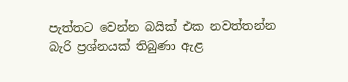පැත්තට වෙන්න බයික් එක නවත්තන්න බැරි ප්‍රශ්නයක් තිබුණා ඇළ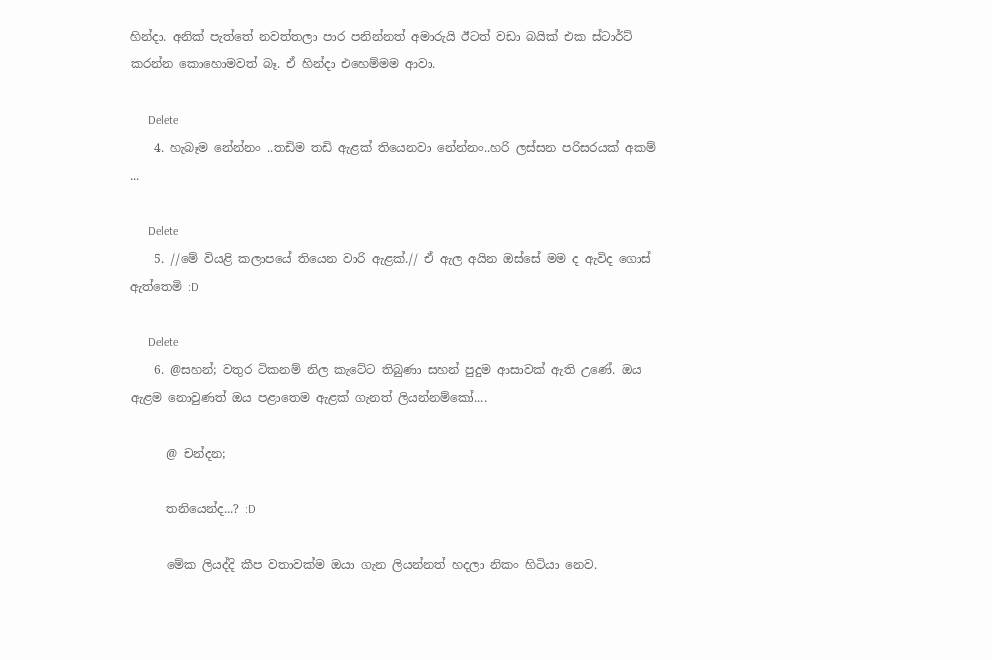හින්දා. අනික් පැත්තේ නවත්තලා පාර පනින්නත් අමාරුයි ඊටත් වඩා බයික් එක ස්ටාර්ට් කරන්න කොහොමවත් බෑ. ඒ හින්දා එහෙම්මම ආවා.

      Delete
    4. හැබෑම නේන්නං ..තඩිම තඩි ඇළක් තියෙනවා නේන්නං..හරි ලස්සන පරිසරයක් අකම් ...

      Delete
    5. //මේ වියළි කලාපයේ තියෙන වාරි ඇළක්.// ඒ ඇල අයින ඔස්සේ මම ද ඇවිද ගොස් ඇත්තෙමි :D

      Delete
    6. @සහන්; වතුර ටිකනම් නිල කැටේට තිබුණා සහන් පුදුම ආසාවක් ඇති උණේ. ඔය ඇළම නොවුණත් ඔය පළාතෙම ඇළක් ගැනත් ලියන්නම්කෝ....

      @ චන්දන;

      තනියෙන්ද...? :D

      මේක ලියද්දි කීප වතාවක්ම ඔයා ගැන ලියන්නත් හදලා නිකං හිටියා නෙව.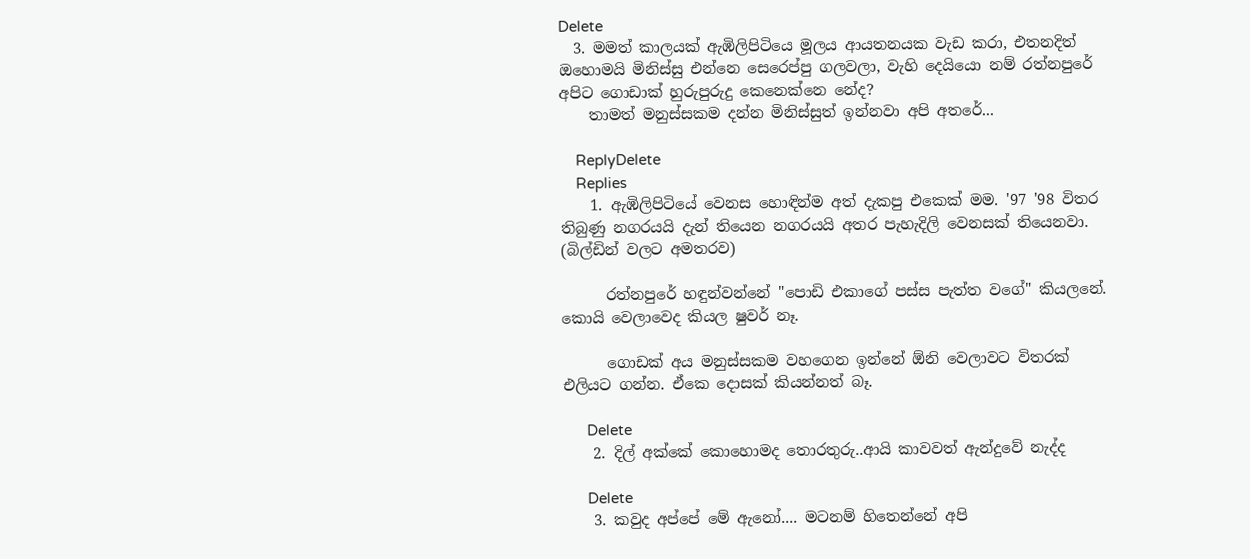Delete
  3. මමත් කාලයක් ඇඹිලිපිටියෙ මූලය ආයතනයක වැඩ කරා, එතනදිත් ඔහොමයි මිනිස්සු එන්නෙ සෙරෙප්පු ගලවලා, වැහි දෙයියො නම් රත්නපුරේ අපිට ගොඩාක් හුරුපුරුදු කෙනෙක්නෙ නේද?
    තාමත් මනුස්සකම දන්න මිනිස්සුත් ඉන්නවා අපි අතරේ...

    ReplyDelete
    Replies
    1. ඇඹිලිපිටියේ වෙනස හොඳින්ම අත් දැකපු එකෙක් මම. '97 '98 විතර තිබුණු නගරයයි දැන් තියෙන නගරයයි අතර පැහැදිලි වෙනසක් තියෙනවා. (බිල්ඩින් වලට අමතරව)

      රත්නපුරේ හඳුන්වන්නේ "පොඩි එකාගේ පස්ස පැත්ත වගේ" කියලනේ. කොයි වෙලාවෙද කියල ෂුවර් නෑ.

      ගොඩක් අය මනුස්සකම වහගෙන ඉන්නේ ඕනි වෙලාවට විතරක් එලියට ගන්න. ඒකෙ දොසක් කියන්නත් බෑ.

      Delete
    2. දිල් අක්කේ කොහොමද තොරතුරු..ආයි කාවවත් ඇන්දුවේ නැද්ද

      Delete
    3. කවුද අප්පේ මේ ඇනෝ.... මටනම් හිතෙන්නේ අපි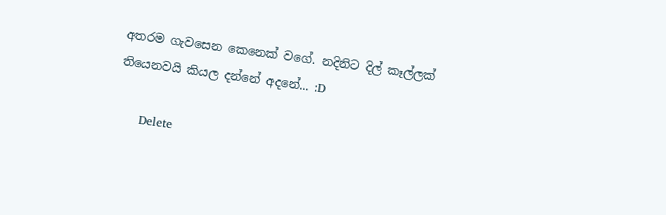අතරම ගැවසෙන කෙනෙක් වගේ. නදිනිට දිල් කෑල්ලක් තියෙනවයි කියල දන්නේ අදනේ... :D

      Delete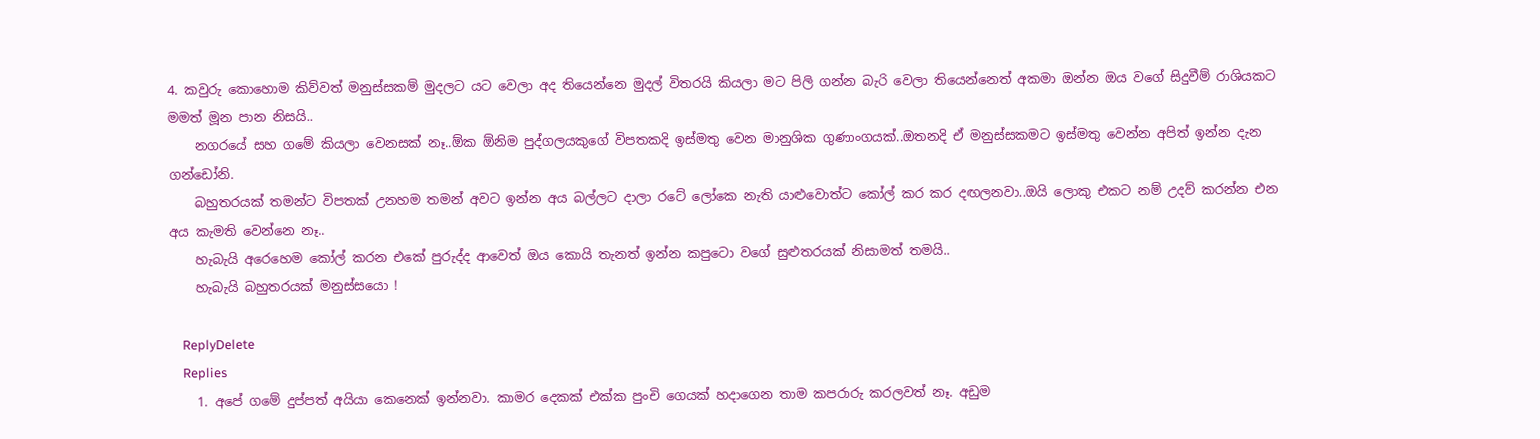4. කවුරු කොහොම කිව්වත් මනුස්සකම් මුදලට යට වෙලා අද තියෙන්නෙ මුදල් විතරයි කියලා මට පිලි ගන්න බැරි වෙලා තියෙන්නෙත් අකමා ඔන්න ඔය වගේ සිදුවීම් රාශියකට මමත් මූන පාන නිසයි..
    නගරයේ සහ ගමේ කියලා වෙනසක් නෑ..ඕක ඕනිම පුද්ගලයකුගේ විපතකදි ඉස්මතු වෙන මානුශික ගුණාංගයක්..ඔතනදි ඒ මනුස්සකමට ඉස්මතු වෙන්න අපිත් ඉන්න දැන ගන්ඩෝනි.
    බහුතරයක් තමන්ට විපතක් උනහම තමන් අවට ඉන්න අය බල්ලට දාලා රටේ ලෝකෙ නැති යාළුවොත්ට කෝල් කර කර දඟලනවා..ඔයි ලොකු එකට නම් උදව් කරන්න එන අය කැමති වෙන්නෙ නෑ..
    හැබැයි අරෙහෙම කෝල් කරන එකේ පුරුද්ද ආවෙත් ඔය කොයි තැනත් ඉන්න කපුටො වගේ සුළුතරයක් නිසාමත් තමයි..
    හැබැයි බහුතරයක් මනුස්සයො !

    ReplyDelete
    Replies
    1. අපේ ගමේ දුප්පත් අයියා කෙනෙක් ඉන්නවා. කාමර දෙකක් එක්ක පුංචි ගෙයක් හදාගෙන තාම කපරාරු කරලවත් නෑ. අඩුම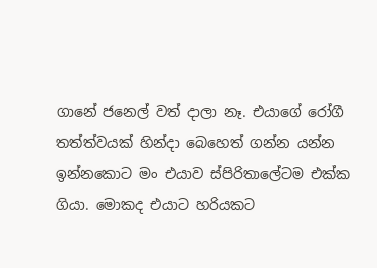ගානේ ජනෙල් වත් දාලා නෑ. එයාගේ රෝගී තත්ත්වයක් හින්දා බෙහෙත් ගන්න යන්න ඉන්නකොට මං එයාව ස්පිරිතාලේටම එක්ක ගියා. මොකද එයාට හරියකට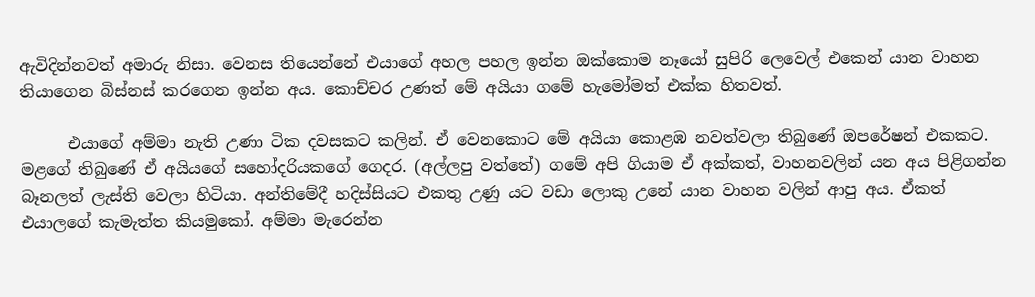ඇවිදින්නවත් අමාරු නිසා. වෙනස තියෙන්නේ එයාගේ අහල පහල ඉන්න ඔක්කොම නෑයෝ සුපිරි ලෙවෙල් එකෙන් යාන වාහන තියාගෙන බිස්නස් කරගෙන ඉන්න අය. කොච්චර උණත් මේ අයියා ගමේ හැමෝමත් එක්ක හිතවත්.

      එයාගේ අම්මා නැති උණා ටික දවසකට කලින්. ඒ වෙනකොට මේ අයියා කොළඹ නවත්වලා තිබුණේ ඔපරේෂන් එකකට. මළගේ තිබුණේ ඒ අයියගේ සහෝදරියකගේ ගෙදර. (අල්ලපු වත්තේ) ගමේ අපි ගියාම ඒ අක්කත්, වාහනවලින් යන අය පිළිගන්න බෑනලත් ලැස්ති වෙලා හිටියා. අන්තිමේදී හදිස්සියට එකතු උණු යට වඩා ලොකු උනේ යාන වාහන වලින් ආපු අය. ඒකත් එයාලගේ කැමැත්ත කියමුකෝ. අම්මා මැරෙන්න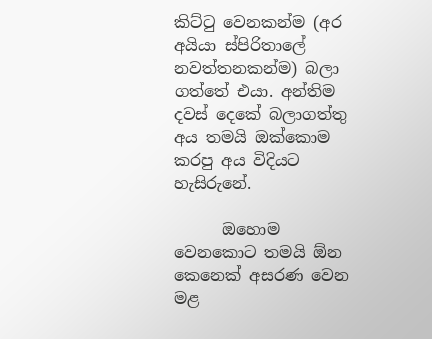කිට්ටු වෙනකන්ම (අර අයියා ස්පිරිතාලේ නවත්තනකන්ම) බලා ගත්තේ එයා. අන්තිම දවස් දෙකේ බලාගත්තු අය තමයි ඔක්කොම කරපු අය විදියට හැසිරුනේ.

      ඔහොම වෙනකොට තමයි ඕන කෙනෙක් අසරණ වෙන මළ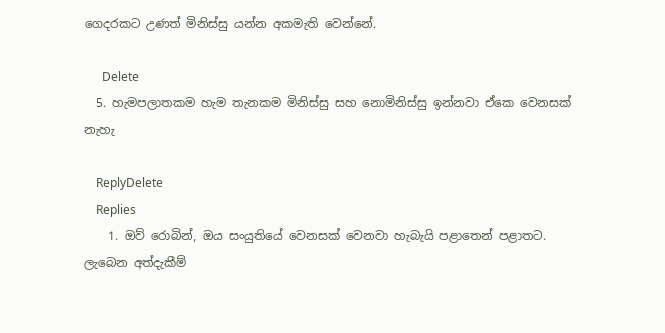ගෙදරකට උණත් මිනිස්සු යන්න අකමැති වෙන්නේ.

      Delete
  5. හැමපලාතකම හැම තැනකම මිනිස්සු සහ නොමිනිස්සු ඉන්නවා ඒකෙ වෙනසක් නැහැ

    ReplyDelete
    Replies
    1. ඔව් රොබින්, ඔය සංයුතියේ වෙනසක් වෙනවා හැබැයි පළාතෙන් පළාතට. ලැබෙන අත්දැකීම්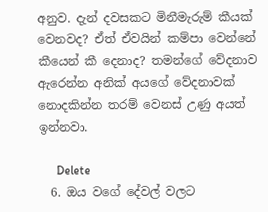අනුව. දැන් දවසකට මිනීමැරුම් කීයක් වෙනවද? ඒත් ඒවයින් කම්පා වෙන්නේ කීයෙන් කී දෙනාද? තමන්ගේ වේදනාව ඇරෙන්න අනික් අයගේ වේදනාවක් නොදකින්න තරම් වෙනස් උණු අයත් ඉන්නවා.

      Delete
  6. ඔය වගේ දේවල් වලට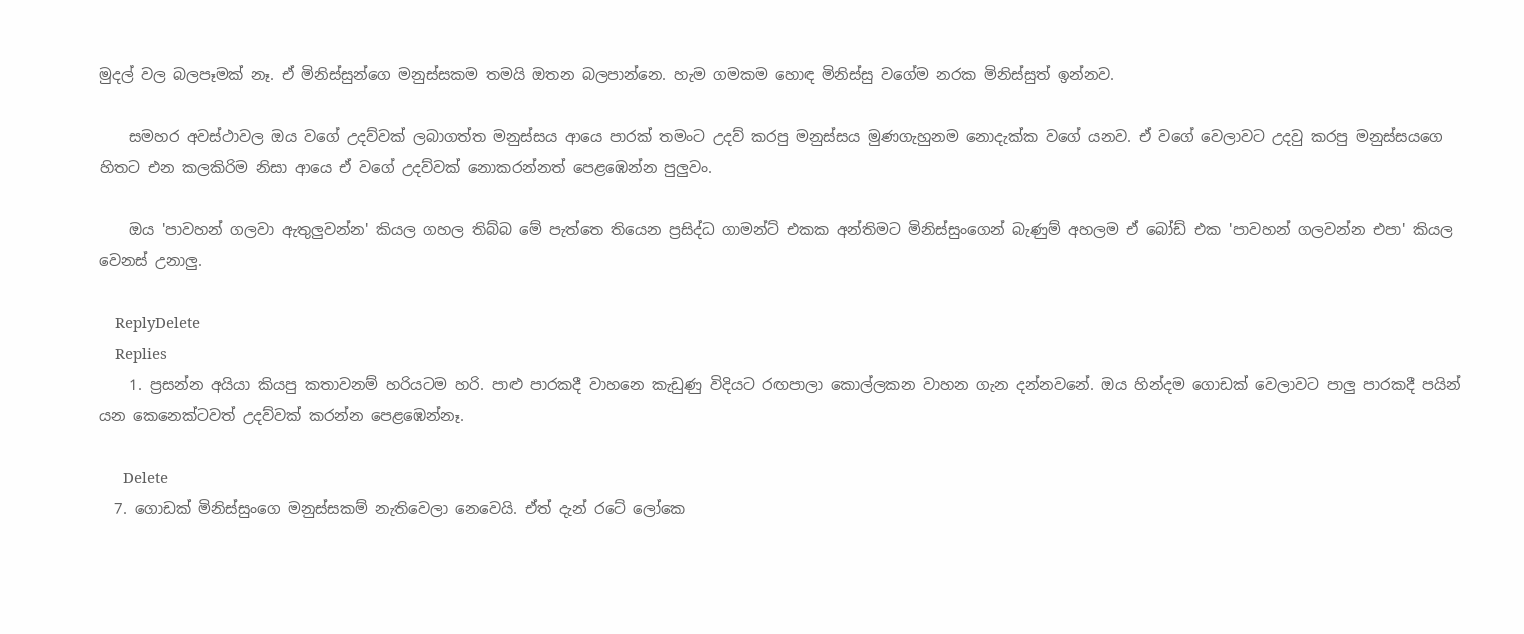මුදල් වල බලපෑමක් නෑ. ඒ මිනිස්සුන්ගෙ මනුස්සකම තමයි ඔතන බලපාන්නෙ. හැම ගමකම හොඳ මිනිස්සු වගේම නරක මිනිස්සුත් ඉන්නව.

    සමහර අවස්ථාවල ඔය වගේ උදව්වක් ලබාගත්ත මනුස්සය ආයෙ පාරක් තමංට උදව් කරපු මනුස්සය මුණගැහුනම නොදැක්ක වගේ යනව. ඒ වගේ වෙලාවට උදවු කරපු මනුස්සයගෙ හිතට එන කලකිරිම නිසා ආයෙ ඒ වගේ උදව්වක් නොකරන්නත් පෙළඹෙන්න පුලුවං.

    ඔය 'පාවහන් ගලවා ඇතුලුවන්න' කියල ගහල තිබ්බ මේ පැත්තෙ තියෙන ප්‍රසිද්ධ ගාමන්ට් එකක අන්තිමට මිනිස්සුංගෙන් බැණුම් අහලම ඒ බෝඩ් එක 'පාවහන් ගලවන්න එපා' කියල වෙනස් උනාලු.

    ReplyDelete
    Replies
    1. ප්‍රසන්න අයියා කියපු කතාවනම් හරියටම හරි. පාළු පාරකදී වාහනෙ කැඩුණු විදියට රඟපාලා කොල්ලකන වාහන ගැන දන්නවනේ. ඔය හින්දම ගොඩක් වෙලාවට පාලු පාරකදී පයින් යන කෙනෙක්ටවත් උදව්වක් කරන්න පෙළඹෙන්නෑ.

      Delete
  7. ගොඩක් මිනිස්සුංගෙ මනුස්සකම් නැතිවෙලා නෙවෙයි. ඒත් දැන් රටේ ලෝකෙ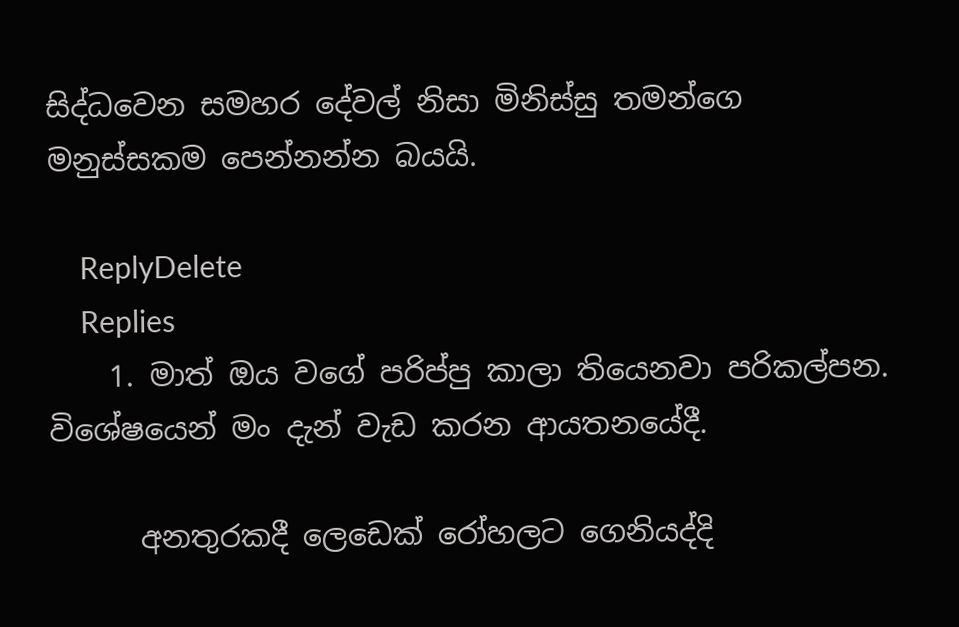සිද්ධවෙන සමහර දේවල් නිසා මිනිස්සු තමන්ගෙ මනුස්සකම පෙන්නන්න බයයි.

    ReplyDelete
    Replies
    1. මාත් ඔය වගේ පරිප්පු කාලා තියෙනවා පරිකල්පන. විශේෂයෙන් මං දැන් වැඩ කරන ආයතනයේදී.

      අනතුරකදී ලෙඩෙක් රෝහලට ගෙනියද්දි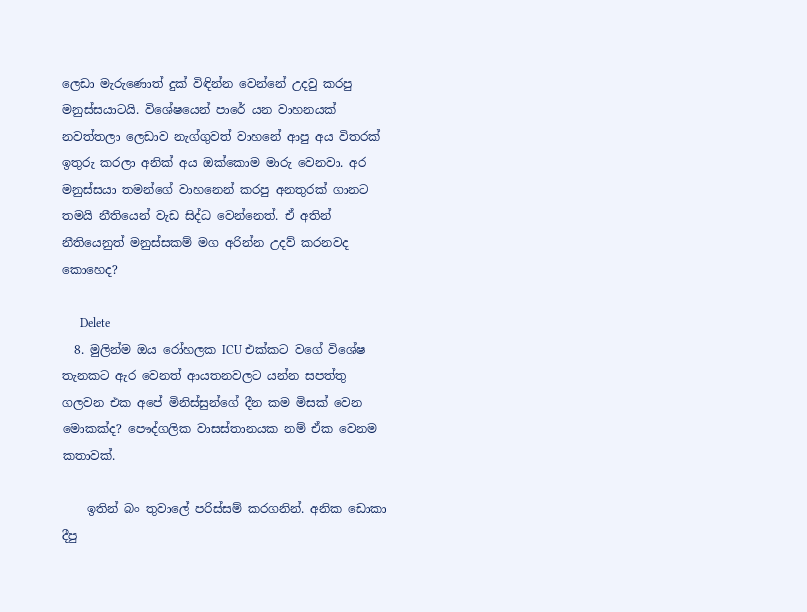ලෙඩා මැරුණොත් දුක් විඳින්න වෙන්නේ උදවු කරපු මනුස්සයාටයි. විශේෂයෙන් පාරේ යන වාහනයක් නවත්තලා ලෙඩාව නැග්ගුවත් වාහනේ ආපු අය විතරක් ඉතුරු කරලා අනික් අය ඔක්කොම මාරු වෙනවා. අර මනුස්සයා තමන්ගේ වාහනෙන් කරපු අනතුරක් ගානට තමයි නීතියෙන් වැඩ සිද්ධ වෙන්නෙත්. ඒ අතින් නීතියෙනුත් මනුස්සකම් මග අරින්න උදව් කරනවද කොහෙද?

      Delete
  8. මුලින්ම ඔය රෝහලක ICU එක්කට වගේ විශේෂ තැනකට ඇර වෙනත් ආයතනවලට යන්න සපත්තු ගලවන එක අපේ මිනිස්සුන්ගේ දීන කම මිසක් වෙන මොකක්ද? පෞද්ගලික වාසස්තානයක නම් ඒක වෙනම කතාවක්.

    ඉතින් බං තුවාලේ පරිස්සම් කරගනින්. අනික ඩොකා දීපු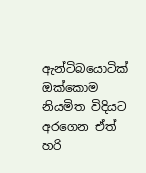ඇන්ටිබයොටික් ඔක්කොම නියමිත විදියට අරගෙන ඒත් හරි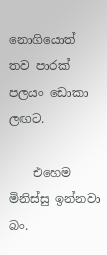නොගියොත් තව පාරක් පලයං ඩොකා ලඟට.

    එහෙම මිනිස්සු ඉන්නවා බං.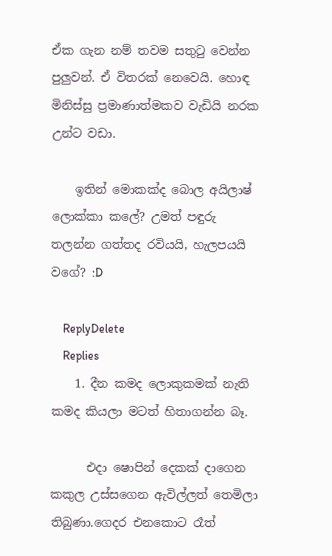ඒක ගැන නම් තවම සතු‍ටු වෙන්න පුලුවන්. ඒ විතරක් නෙවෙයි. හොඳ මිනිස්සු ප්‍රමාණාත්මකව වැඩියි නරක උන්ට වඩා.

    ඉතින් මොකක්ද බොල අයිලාෂ් ලොක්කා කලේ? උමත් පඳුරු තලන්න ගත්තද රවියයි, හැලපයයි වගේ? :D

    ReplyDelete
    Replies
    1. දීන කමද ලොකුකමක් නැති කමද කියලා මටත් හිතාගන්න බෑ.

      එදා ෂොපින් දෙකක් දාගෙන කකුල උස්සගෙන ඇවිල්ලත් තෙමිලා තිබුණා.ගෙදර එනකොට රෑත්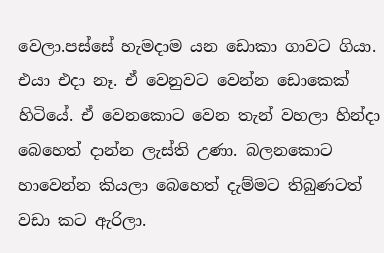වෙලා.පස්සේ හැමදාම යන ඩොකා ගාවට ගියා. එයා එදා නෑ. ඒ වෙනුවට වෙන්න ඩොකෙක් හිටියේ. ඒ වෙනකොට වෙන තැන් වහලා හින්දා බෙහෙත් දාන්න ලැස්ති උණා. බලනකොට හාවෙන්න කියලා බෙහෙත් දැම්මට තිබුණටත් වඩා කට ඇරිලා.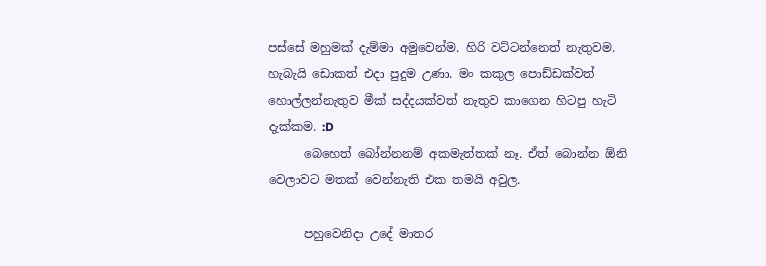පස්සේ මහුමක් දැම්මා අමුවෙන්ම. හිරි වට්ටන්නෙත් නැතුවම. හැබැයි ඩොකත් එදා පුදුම උණා. මං කකුල පොඩ්ඩක්වත් හොල්ලන්නැතුව මීක් සද්දයක්වත් නැතුව කාගෙන හිටපු හැටි දැක්කම. :D
      බෙහෙත් බෝන්නනම් අකමැත්තක් නෑ. ඒත් බොන්න ඕනි වෙලාවට මතක් වෙන්නැති එක තමයි අවුල.

      පහුවෙනිදා උදේ මාතර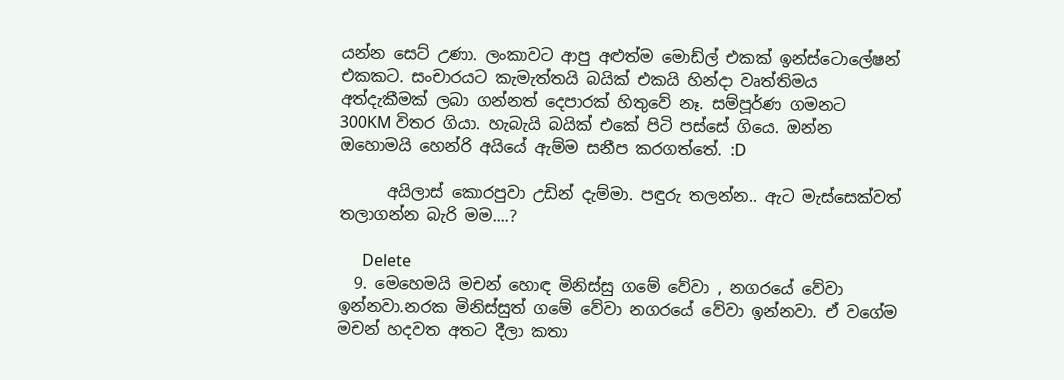යන්න සෙට් උණා. ලංකාවට ආපු අළුත්ම මොඩ්ල් එකක් ඉන්ස්ටොලේෂන් එකකට. සංචාරයට කැමැත්තයි බයික් එකයි හින්දා වෘත්තිමය අත්දැකීමක් ලබා ගන්නත් දෙපාරක් හිතුවේ නෑ. සම්පූර්ණ ගමනට 300KM විතර ගියා. හැබැයි බයික් එකේ පිටි පස්සේ ගියෙ. ඔන්න ඔහොමයි හෙන්රි අයියේ ඇම්ම සනීප කරගත්තේ. :D

      අයිලාස් කොරපුවා උඩින් දැම්මා. පඳුරු තලන්න.. ඇට මැස්සෙක්වත් තලාගන්න බැරි මම....?

      Delete
  9. මෙහෙමයි මචන් හොඳ මිනිස්සු ගමේ වේවා , නගරයේ වේවා ඉන්නවා.නරක මිනිස්සුත් ගමේ වේවා නගරයේ වේවා ඉන්නවා. ඒ වගේම මචන් හදවත අතට දීලා කතා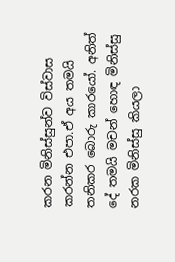කරන මිනිස්සුන්ව විස්වාස කරන්න එපා.ඒ අය තමයි තනිකර බොරු කාරයෝ. අනිත් දේ තමයි මචන් හොඳ මිනිස්සු නරක මිනිස්සු කියලා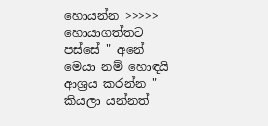හොයන්න >>>>> හොයාගත්තට පස්සේ " අනේ මෙයා නම් හොඳයි ආශ්‍රය කරන්න " කියලා යන්නත්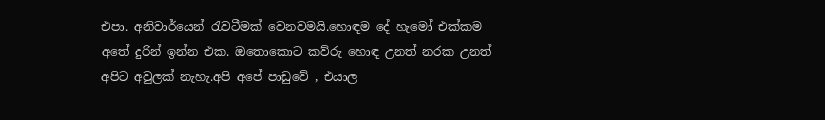එපා. අනිවාර්යෙන් රැවටීමක් වෙනවමයි.හොඳම දේ හැමෝ එක්කම අතේ දුරින් ඉන්න එක. ඔතොකොට කව්රු හොඳ උනත් නරක උනත් අපිට අවුලක් නැහැ.අපි අපේ පාඩුවේ , එයාල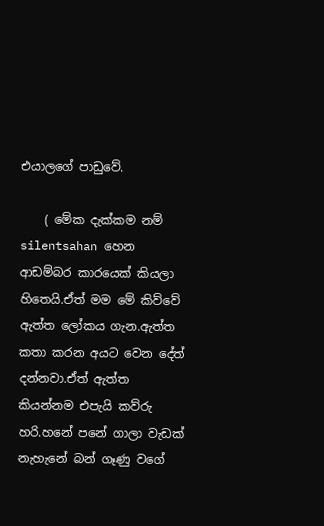එයාලගේ පාඩුවේ.

    ( මේක දැක්කම නම් silentsahan හෙන ආඩම්බර කාරයෙක් කියලා හිතෙයි.ඒත් මම මේ කිව්වේ ඇත්ත ලෝකය ගැන.ඇත්ත කතා කරන අයට වෙන දේත් දන්නවා.ඒත් ඇත්ත කියන්නම එපැයි කව්රු හරි.හනේ පනේ ගාලා වැඩක් නැහැනේ බන් ගෑණු වගේ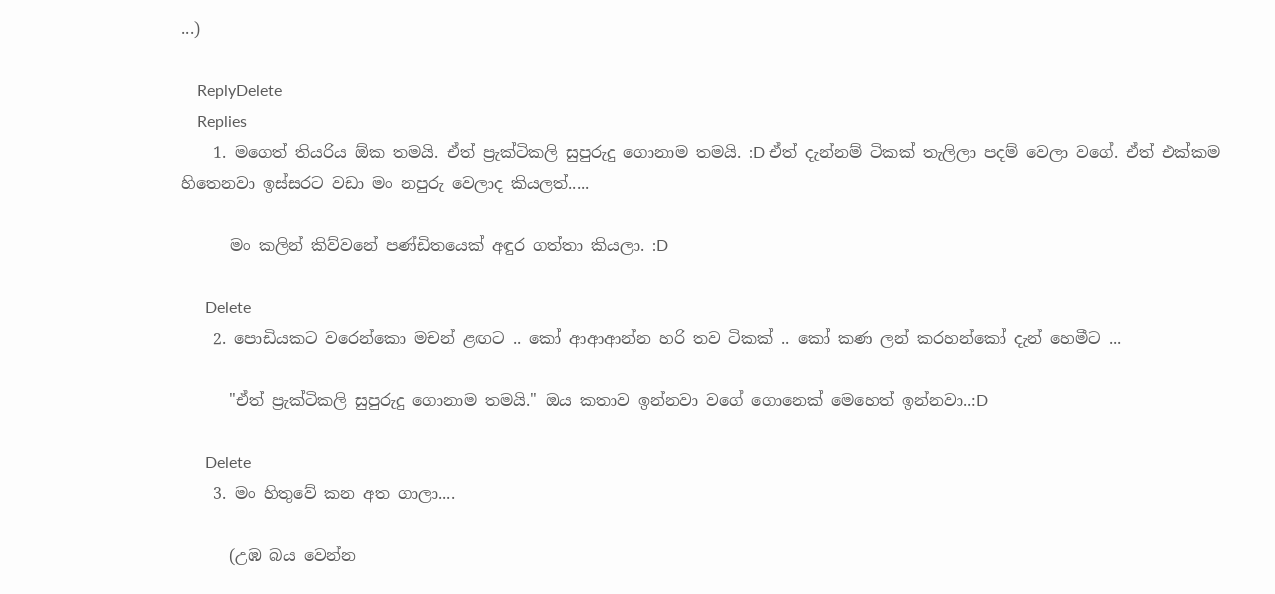...)

    ReplyDelete
    Replies
    1. මගෙත් තියරිය ඕක තමයි. ඒත් ප්‍රැක්ටිකලි සුපුරුදු ගොනාම තමයි. :D ඒත් දැන්නම් ටිකක් තැලිලා පදම් වෙලා වගේ. ඒත් එක්කම හිතෙනවා ඉස්සරට වඩා මං නපුරු වෙලාද කියලත්.....

      මං කලින් කිව්වනේ පණ්ඩිතයෙක් අඳුර ගත්තා කියලා. :D

      Delete
    2. පොඩියකට වරෙන්කො මචන් ළඟට .. කෝ ආආආන්න හරි තව ටිකක් .. කෝ කණ ලන් කරහන්කෝ දැන් හෙමීට ...

      "ඒත් ප්‍රැක්ටිකලි සුපුරුදු ගොනාම තමයි." ඔය කතාව ඉන්නවා වගේ ගොනෙක් මෙහෙත් ඉන්නවා..:D

      Delete
    3. මං හිතුවේ කන අත ගාලා....

      (උඹ බය වෙන්න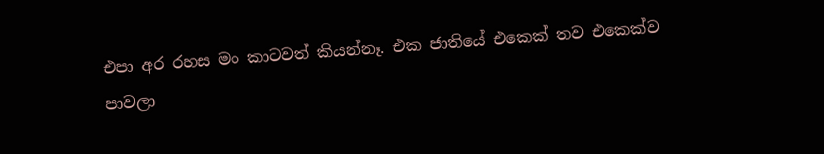එපා අර රහස මං කාටවත් කියන්නෑ. එක ජාතියේ එකෙක් තව එකෙක්ව පාවලා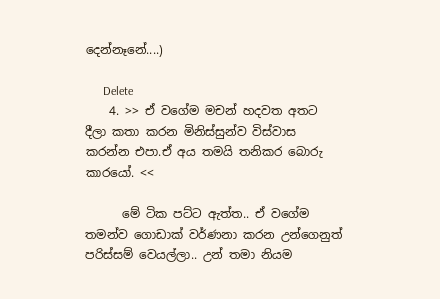දෙන්නෑනේ....)

      Delete
    4. >> ඒ වගේම මචන් හදවත අතට දීලා කතා කරන මිනිස්සුන්ව විස්වාස කරන්න එපා.ඒ අය තමයි තනිකර බොරු කාරයෝ. <<

      මේ ටික පට්ට ඇත්ත.. ඒ වගේම තමන්ව ගොඩාක් වර්ණනා කරන උන්ගෙනුත් පරිස්සම් වෙයල්ලා.. උන් තමා නියම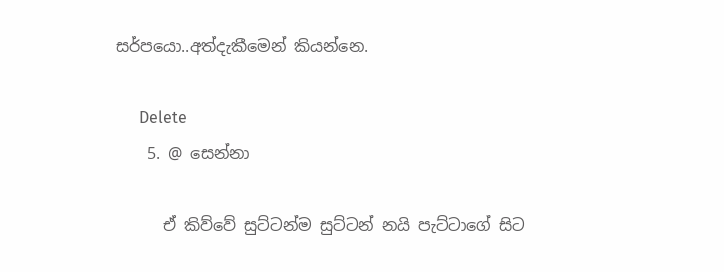සර්පයො..අත්දැකීමෙන් කියන්නෙ.

      Delete
    5. @ සෙන්නා

      ඒ කිව්වේ සුට්ටන්ම සුට්ටන් නයි පැට්ටාගේ සිට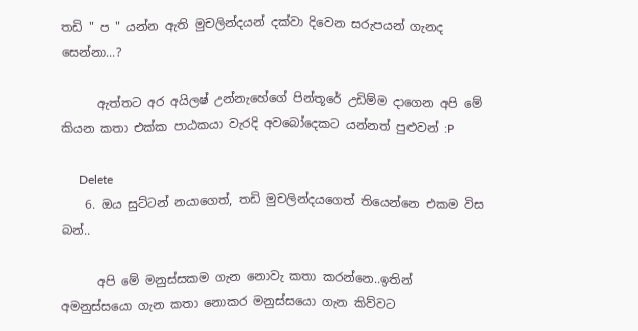තඩි " ප " යන්න ඇති මුචලින්දයන් දක්වා දිවෙන සරුපයන් ගැනද සෙන්නා...?

      ඇත්තට අර අයිලෂ් උන්නැහේගේ පින්තූරේ උඩිම්ම දාගෙන අපි මේ කියන කතා එක්ක පාඨකයා වැරදි අවබෝදෙකට යන්නත් පුළුවන් :P

      Delete
    6. ඔය සුට්ටන් නයාගෙත්, තඩි මුචලින්දයගෙත් තියෙන්නෙ එකම විස බන්..

      අපි මේ මනුස්සකම ගැන නොවැ කතා කරන්නෙ..ඉතින් අමනුස්සයො ගැන කතා නොකර මනුස්සයො ගැන කිව්වට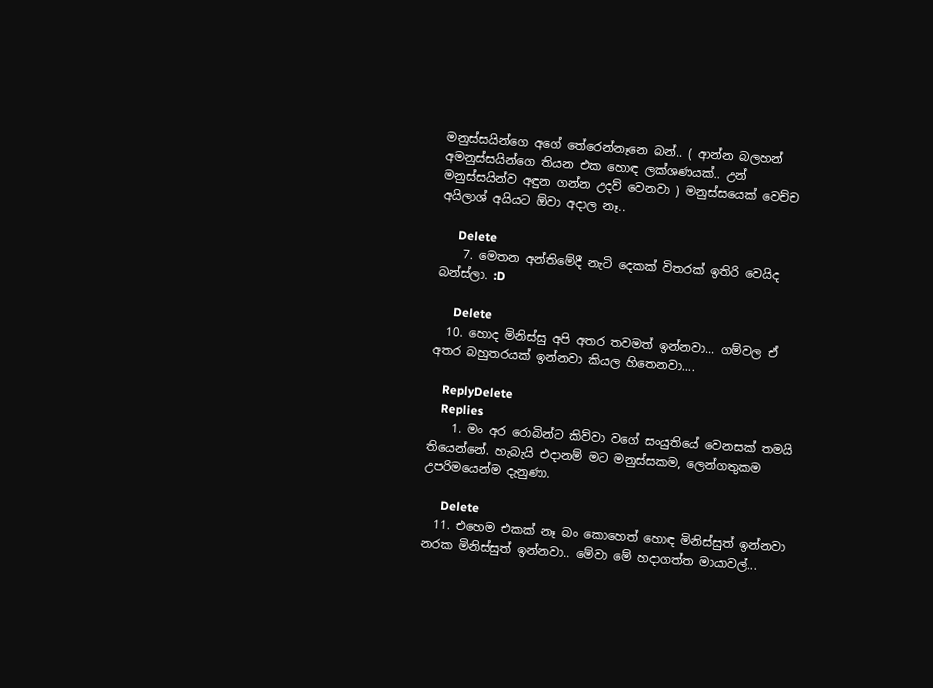මනුස්සයින්ගෙ අගේ තේරෙන්නෑනෙ බන්.. ( ආන්න බලහන් අමනුස්සයින්ගෙ තියන එක හොඳ ලක්ශණයක්.. උන් මනුස්සයින්ව අඳුන ගන්න උදව් වෙනවා ) මනුස්සයෙක් වෙච්ච අයිලාශ් අයියට ඕවා අදාල නෑ..

      Delete
    7. මෙතන අන්තිමේදී නැටි දෙකක් විතරක් ඉතිරි වෙයිද බන්ස්ලා. :D

      Delete
  10. හොද මිනිස්සු අපි අතර තවමත් ඉන්නවා... ගම්වල ඒ අතර බහුතරයක් ඉන්නවා කියල හිතෙනවා....

    ReplyDelete
    Replies
    1. මං අර රොබින්ට කිව්වා වගේ සංයුතියේ වෙනසක් තමයි තියෙන්නේ. හැබැයි එදානම් මට මනුස්සකම, ලෙන්ගතුකම උපරිමයෙන්ම දැනුණා.

      Delete
  11. එහෙම එකක් නෑ බං කොහෙත් හොඳ මිනිස්සුත් ඉන්නවා නරක මිනිස්සුත් ඉන්නවා.. මේවා මේ හදාගත්ත මායාවල්...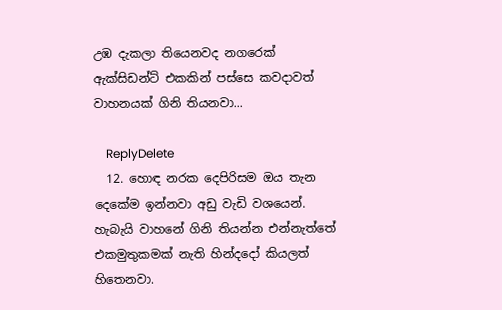උඹ දැකලා තියෙනවද නගරෙක් ඇක්සිඩන්ට් එකකින් පස්සෙ කවදාවත් වාහනයක් ගිනි තියනවා...

    ReplyDelete
  12. හොඳ නරක දෙපිරිසම ඔය තැන දෙකේම ඉන්නවා අඩු වැඩි වශයෙන්. හැබැයි වාහනේ ගිනි තියන්න එන්නැත්තේ එකමුතුකමක් නැති හින්දදෝ කියලත් හිතෙනවා.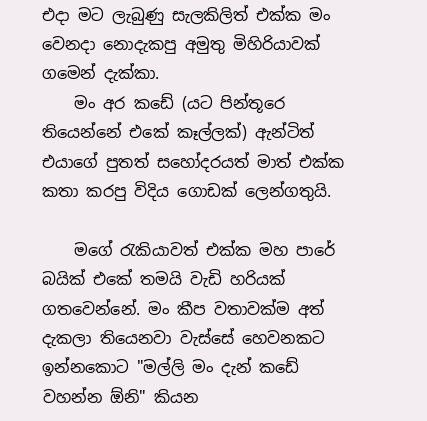එදා මට ලැබුණු සැලකිලිත් එක්ක මං වෙනදා නොදැකපු අමුතු මිහිරියාවක් ගමෙන් දැක්කා.
    මං අර කඩේ (යට පින්තූරෙ තියෙන්නේ එකේ කෑල්ලක්) ඇන්ටිත් එයාගේ පුතත් සහෝදරයත් මාත් එක්ක කතා කරපු විදිය ගොඩක් ලෙන්ගතුයි.

    මගේ රැකියාවත් එක්ක මහ පාරේ බයික් එකේ තමයි වැඩි හරියක් ගතවෙන්නේ. මං කීප වතාවක්ම අත් දැකලා තියෙනවා වැස්සේ හෙවනකට ඉන්නකොට "මල්ලි මං දැන් කඩේ වහන්න ඕනි" කියන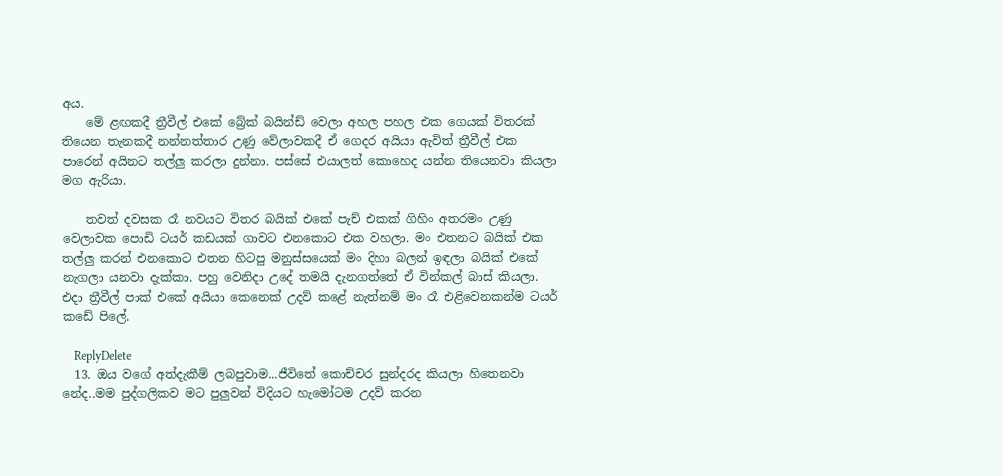අය.
    මේ ළඟකදී ත්‍රීවීල් එකේ බ්‍රේක් බයින්ඩ් වෙලා අහල පහල එක ගෙයක් විතරක් තියෙන තැනකදී නන්නත්තාර උණු වේලාවකදී ඒ ගෙදර අයියා ඇවිත් ත්‍රීවීල් එක පාරෙන් අයිනට තල්ලු කරලා දුන්නා. පස්සේ එයාලත් කොහෙද යන්න තියෙනවා කියලා මග ඇරියා.

    තවත් දවසක රෑ නවයට විතර බයික් එකේ පැච් එකක් ගිහිං අතරමං උණු වෙලාවක පොඩි ටයර් කඩයක් ගාවට එනකොට එක වහලා. මං එතනට බයික් එක තල්ලු කරන් එනකොට එතන හිටපු මනුස්සයෙක් මං දිහා බලන් ඉඳලා බයික් එකේ නැගලා යනවා දැක්කා. පහු වෙනිදා උදේ තමයි දැනගත්තේ ඒ වින්කල් බාස් කියලා. එදා ත්‍රීවීල් පාක් එකේ අයියා කෙනෙක් උදව් කළේ නැත්නම් මං රෑ එළිවෙනකන්ම ටයර් කඩේ පිලේ.

    ReplyDelete
  13. ඔය වගේ අත්දැකීම් ලබපුවාම...ජීවිතේ කොච්චර සුන්දරද කියලා හිතෙනවා නේද..මම පුද්ගලිකව මට පුලුවන් විදියට හැමෝටම උදව් කරන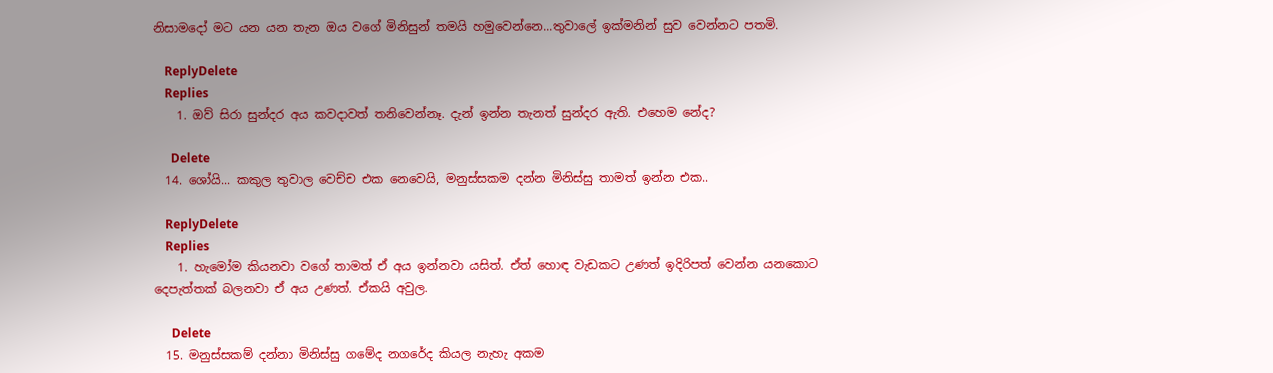නිසාමදෝ මට යන යන තැන ඔය වගේ මිනිසුන් තමයි හමුවෙන්නෙ...තුවාලේ ඉක්මනින් සුව වෙන්නට පතමි.

    ReplyDelete
    Replies
    1. ඔව් සිරා සුන්දර අය කවදාවත් තනිවෙන්නෑ. දැන් ඉන්න තැනත් සුන්දර ඇති. එහෙම නේද?

      Delete
  14. ශෝයි... කකුල තුවාල වෙච්ච එක නෙවෙයි, මනුස්සකම දන්න මිනිස්සු තාමත් ඉන්න එක..

    ReplyDelete
    Replies
    1. හැමෝම කියනවා වගේ තාමත් ඒ අය ඉන්නවා යසිත්. ඒත් හොඳ වැඩකට උණත් ඉදිරිපත් වෙන්න යනකොට දෙපැත්තක් බලනවා ඒ අය උණත්. ඒකයි අවුල.

      Delete
  15. මනුස්සකම් දන්නා මිනිස්සු ගමේද නගරේද කියල නැහැ අකම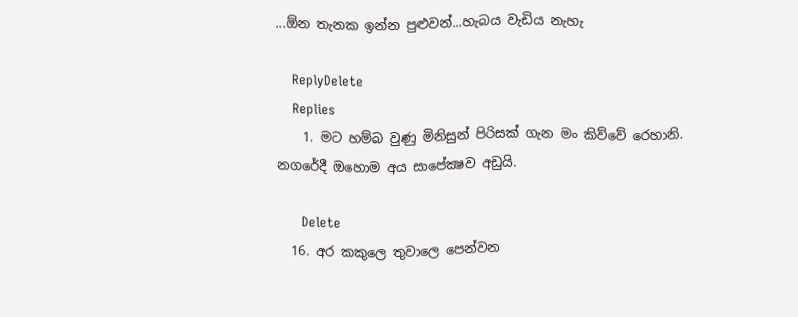...ඕන තැනක ඉන්න පුළුවන්...හැබය වැඩිය නැහැ

    ReplyDelete
    Replies
    1. මට හම්බ වුණු මිනිසුන් පිරිසක් ගැන මං කිව්වේ රෙහානි. නගරේදී ඔහොම අය සාපේක්‍ෂව අඩුයි.

      Delete
  16. අර කකුලෙ තුවාලෙ පෙන්වන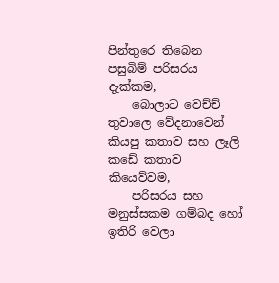පින්තුරෙ තිබෙන පසුබිම් පරිසරය දැක්කම,
    බොලාට වෙච්ච් තුවාලෙ වේදනාවෙන් කියපු කතාව සහ ලෑලි කඩේ කතාව කියෙව්වම,
    පරිසරය සහ මනුස්සකම ගම්බද හෝ ඉතිරි වෙලා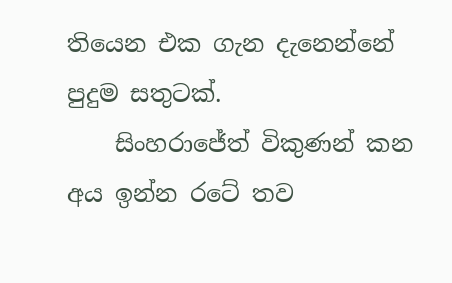තියෙන එක ගැන දැනෙන්නේ පුදුම සතුටක්.
    සිංහරාජේත් විකුණන් කන අය ඉන්න රටේ තව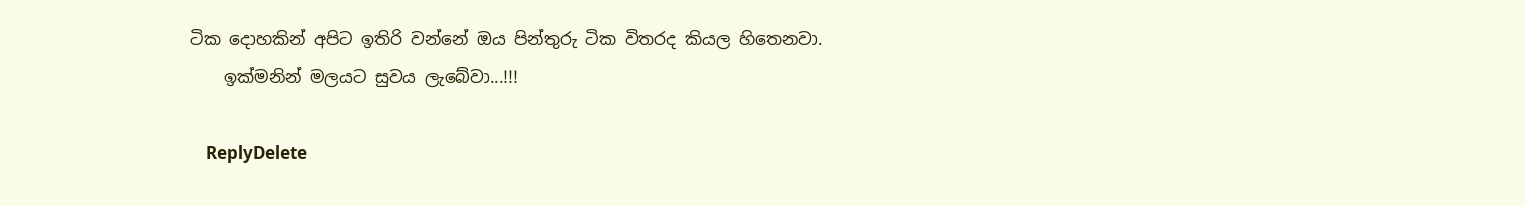ටික දොහකින් අපිට ඉතිරි වන්නේ ඔය පින්තුරු ටික විතරද කියල හිතෙනවා.
    ඉක්මනින් මලයට සුවය ලැබේවා...!!!

    ReplyDelete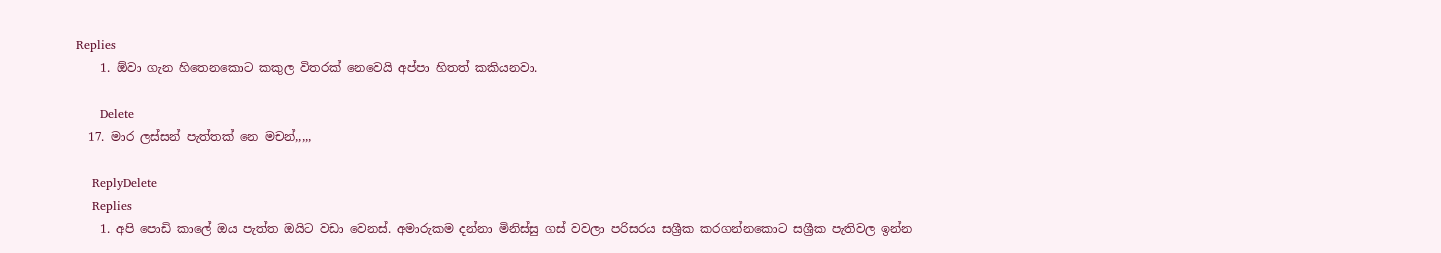Replies
    1. ඕවා ගැන හිතෙනකොට කකුල විතරක් නෙවෙයි අප්පා හිතත් කකියනවා.

      Delete
  17. මාර ලස්සන් පැත්තක් නෙ මචන්,,,,,

    ReplyDelete
    Replies
    1. අපි පොඩි කාලේ ඔය පැත්ත ඔයිට වඩා වෙනස්. අමාරුකම දන්නා මිනිස්සු ගස් වවලා පරිසරය සශ්‍රීක කරගන්නකොට සශ්‍රීක පැතිවල ඉන්න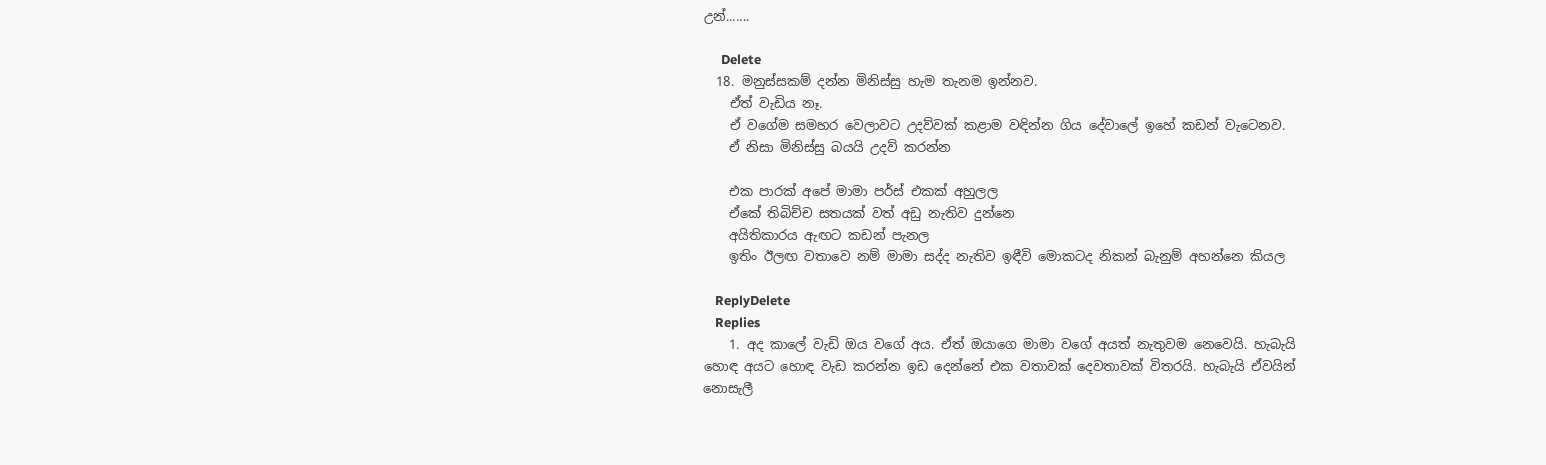උන්.......

      Delete
  18. මනුස්සකම් දන්න මිනිස්සු හැම තැනම ඉන්නව.
    ඒත් වැඩිය නෑ.
    ඒ වගේම සමහර වෙලාවට උදව්වක් කළාම වඳින්න ගිය දේවාලේ ඉහේ කඩන් වැටෙනව.
    ඒ නිසා මිනිස්සු බයයි උදව් කරන්න

    එක පාරක් අපේ මාමා පර්ස් එකක් අහුලල
    ඒකේ තිබිච්ච සතයක් වත් අඩු නැතිව දුන්නෙ
    අයිතිකාරය ඇඟට කඩන් පැනල
    ඉතිං ඊලඟ වතාවෙ නම් මාමා සද්ද නැතිව ඉඳීවි මොකටද නිකන් බැනුම් අහන්නෙ කියල

    ReplyDelete
    Replies
    1. අද කාලේ වැඩි ඔය වගේ අය. ඒත් ඔයාගෙ මාමා වගේ අයත් නැතුවම නෙවෙයි. හැබැයි හොඳ අයට හොඳ වැඩ කරන්න ඉඩ දෙන්නේ එක වතාවක් දෙවතාවක් විතරයි. හැබැයි ඒවයින් නොසැලී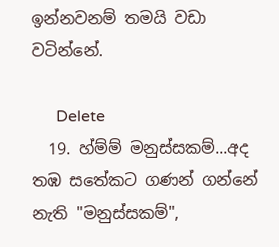ඉන්නවනම් තමයි වඩා වටින්නේ.

      Delete
  19. හ්ම්ම් මනුස්සකම්...අද තඹ සතේකට ගණන් ගන්නේ නැති "මනුස්සකම්",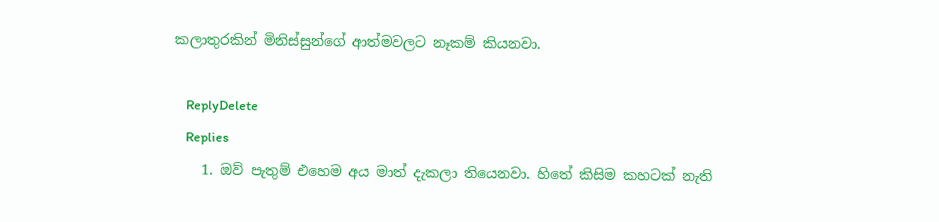කලාතුරකින් මිනිස්සුන්ගේ ආත්මවලට නෑකම් කියනවා.

    ReplyDelete
    Replies
    1. ඔව් පැතුම් එහෙම අය මාත් දැකලා තියෙනවා. හිතේ කිසිම කහටක් නැති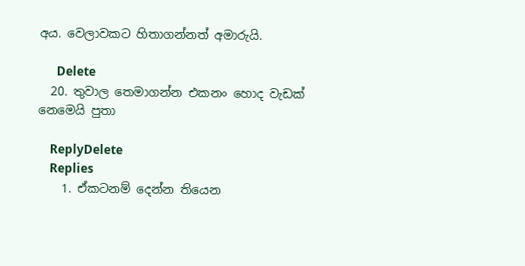අය. වෙලාවකට හිතාගන්නත් අමාරුයි.

      Delete
  20. තුවාල තෙමාගන්න එකනං හොද වැඩක් නෙමෙයි පුතා

    ReplyDelete
    Replies
    1. ඒකටනම් දෙන්න තියෙන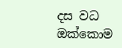දස වධ ඔක්කොම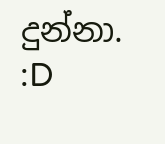දුන්නා. :D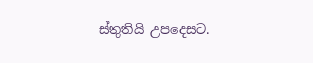ස්තුතියි උපදෙසට.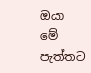ඔයා මේ පැත්තට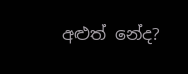අළුත් නේද?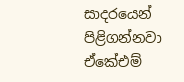සාදරයෙන් පිළිගන්නවා ඒකේඑම්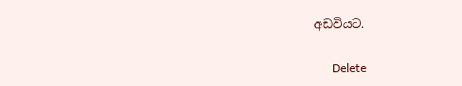අඩවියට.

      Delete